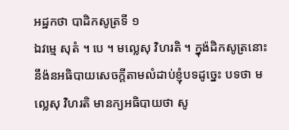អដ្ឋកថា បាដិកសូត្រទី ១
ឯវម្មេ សុតំ ។ បេ ។ មល្លេសុ វិហរតិ ។ ក្នុង៉ដិកសូត្រនោះ នឹង៉នអធិបាយសេចក្តីតាមលំដាប់ខ្ញុំបទដូច្នេះ បទថា មល្លេសុ វិហរតិ មានក្យអធិបាយថា សូ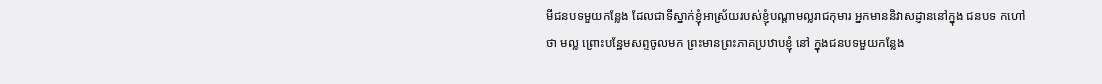មីជនបទមួយកន្លែង ដែលជាទីស្នាក់ខ្ញុំអាស្រ័យរបស់ខ្ញុំបណ្តាមល្លរាជកុមារ អ្នកមាននិវាសដ្ញាននៅក្នុង ជនបទ កហៅថា មល្ល ព្រោះបន្ឋែមសព្ទចូលមក ព្រះមានព្រះភាគប្រឋាបខ្ញុំ នៅ ក្នុងជនបទមួយកន្លែង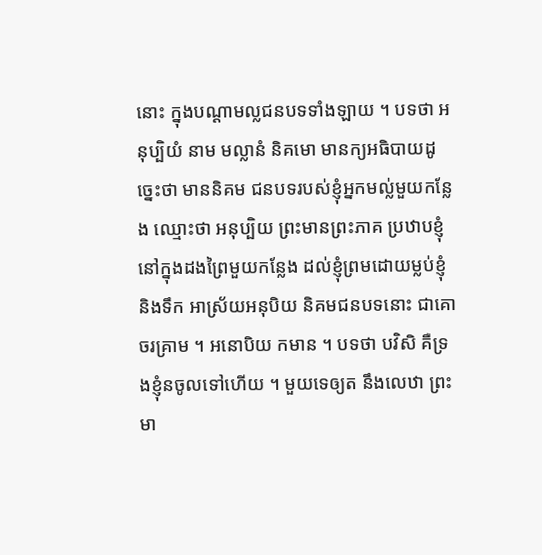នោះ ក្នុងបណ្តាមល្លជនបទទាំងឡាយ ។ បទថា អនុប្បិយំ នាម មល្លានំ និគមោ មានក្យអធិបាយដូច្នេះថា មាននិគម ជនបទរបស់ខ្ញុំអ្នកមល្ល់មួយកន្លែង ឈ្មោះថា អនុប្បិយ ព្រះមានព្រះភាគ ប្រឋាបខ្ញុំនៅក្នុងដងព្រៃមួយកន្លែង ដល់ខ្ញុំព្រមដោយម្លប់ខ្ញុំ និងទឹក អាស្រ័យអនុបិយ និគមជនបទនោះ ជាគោចរគ្រាម ។ អនោបិយ កមាន ។ បទថា បវិសិ គឺទ្រងខ្ញុំនចូលទៅហើយ ។ មួយទេឲ្យត នឹងលេឋា ព្រះមា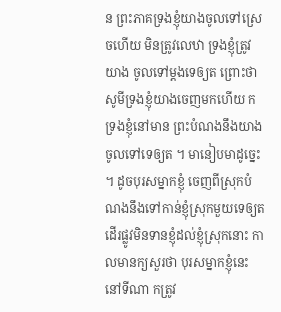ន ព្រះភាគទ្រងខ្ញុំយាងចូលទៅស្រេចហើយ មិនត្រូវលេឋា ទ្រងខ្ញុំត្រូវយាង ចូលទៅម្តងទេឲ្យត ព្រោះថា សូមីទ្រងខ្ញុំយាងចេញមកហើយ កទ្រងខ្ញុំនៅមាន ព្រះបំណងនឹងយាងចូលទៅទេឲ្យត ។ មានៀបមាដូច្នេះ ។ ដូចបុរសម្នាកខ្ញុំ ចេញពីស្រុកបំណងនឹងទៅកាន់ខ្ញុំស្រុកមួយទេឲ្យត ដើរផ្លូវមិនទានខ្ញុំដល់ខ្ញុំស្រុកនោះ កាលមានក្យសួរថា បុរសម្នាកខ្ញុំនេះនៅទីណា កត្រូវ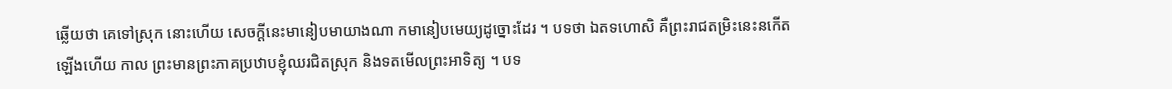ឆ្លើយថា គេទៅស្រុក នោះហើយ សេចក្តីនេះមានៀបមាយាងណា កមានៀបមេយ្យដូច្នោះដែរ ។ បទថា ឯតទហោសិ គឺព្រះរាជតម្រិះនេះនកើតឡើងហើយ កាល ព្រះមានព្រះភាគប្រឋាបខ្ញុំឈរជិតស្រុក និងទតមើលព្រះអាទិត្យ ។ បទ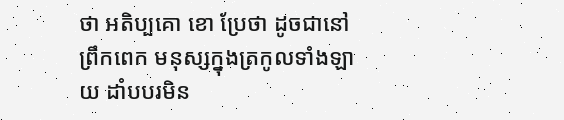ថា អតិប្បគោ ខោ ប្រែថា ដូចជានៅព្រឹកពេក មនុស្សក្នុងត្រកូលទាំងឡាយ ដាំបបរមិន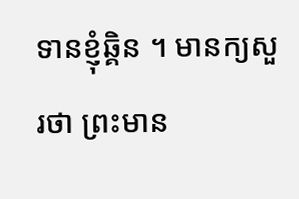ទានខ្ញុំឆ្គិន ។ មានក្យសួរថា ព្រះមាន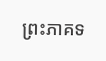ព្រះភាគទ